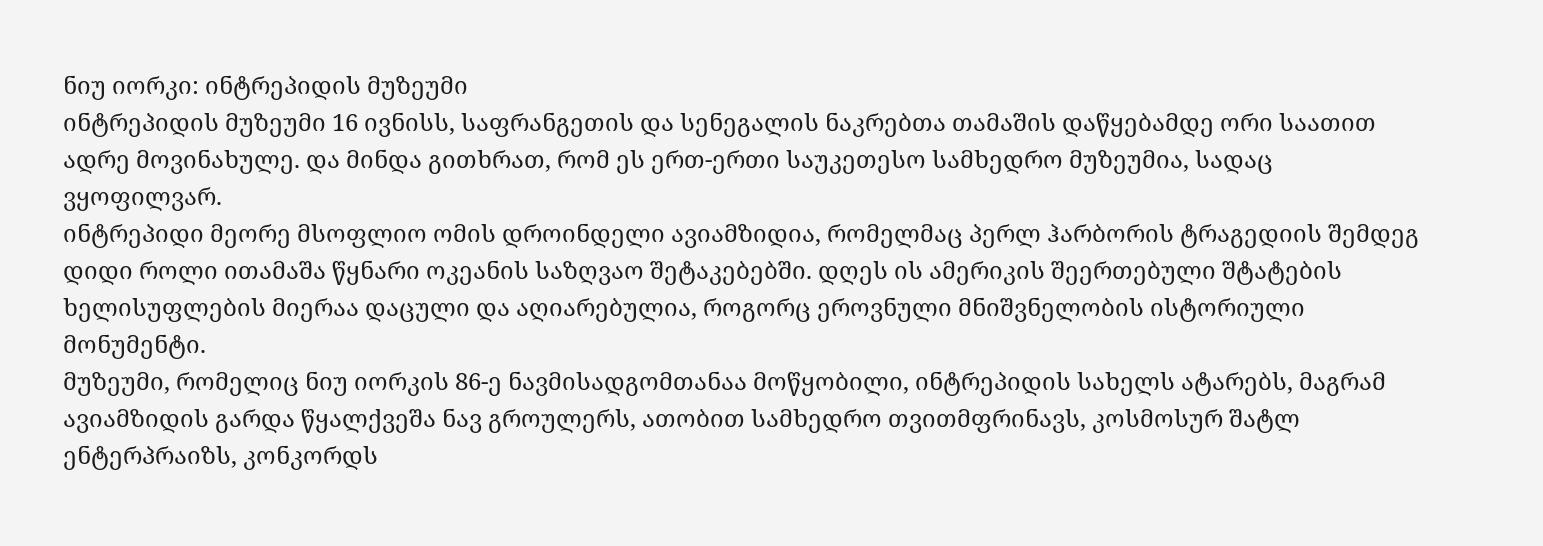ნიუ იორკი: ინტრეპიდის მუზეუმი
ინტრეპიდის მუზეუმი 16 ივნისს, საფრანგეთის და სენეგალის ნაკრებთა თამაშის დაწყებამდე ორი საათით ადრე მოვინახულე. და მინდა გითხრათ, რომ ეს ერთ-ერთი საუკეთესო სამხედრო მუზეუმია, სადაც ვყოფილვარ.
ინტრეპიდი მეორე მსოფლიო ომის დროინდელი ავიამზიდია, რომელმაც პერლ ჰარბორის ტრაგედიის შემდეგ დიდი როლი ითამაშა წყნარი ოკეანის საზღვაო შეტაკებებში. დღეს ის ამერიკის შეერთებული შტატების ხელისუფლების მიერაა დაცული და აღიარებულია, როგორც ეროვნული მნიშვნელობის ისტორიული მონუმენტი.
მუზეუმი, რომელიც ნიუ იორკის 86-ე ნავმისადგომთანაა მოწყობილი, ინტრეპიდის სახელს ატარებს, მაგრამ ავიამზიდის გარდა წყალქვეშა ნავ გროულერს, ათობით სამხედრო თვითმფრინავს, კოსმოსურ შატლ ენტერპრაიზს, კონკორდს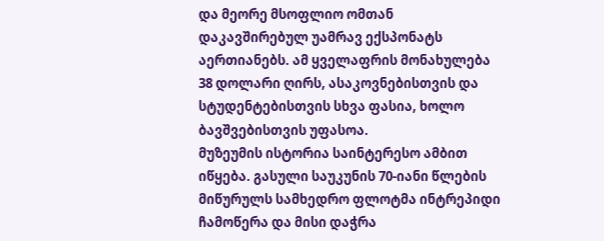და მეორე მსოფლიო ომთან დაკავშირებულ უამრავ ექსპონატს აერთიანებს. ამ ყველაფრის მონახულება 38 დოლარი ღირს, ასაკოვნებისთვის და სტუდენტებისთვის სხვა ფასია, ხოლო ბავშვებისთვის უფასოა.
მუზეუმის ისტორია საინტერესო ამბით იწყება. გასული საუკუნის 70-იანი წლების მიწურულს სამხედრო ფლოტმა ინტრეპიდი ჩამოწერა და მისი დაჭრა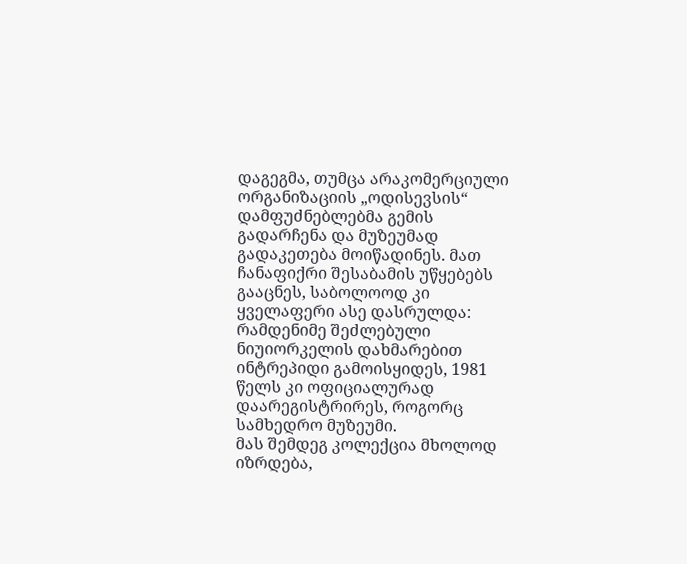დაგეგმა, თუმცა არაკომერციული ორგანიზაციის „ოდისევსის“ დამფუძნებლებმა გემის გადარჩენა და მუზეუმად გადაკეთება მოიწადინეს. მათ ჩანაფიქრი შესაბამის უწყებებს გააცნეს, საბოლოოდ კი ყველაფერი ასე დასრულდა: რამდენიმე შეძლებული ნიუიორკელის დახმარებით ინტრეპიდი გამოისყიდეს, 1981 წელს კი ოფიციალურად დაარეგისტრირეს, როგორც სამხედრო მუზეუმი.
მას შემდეგ კოლექცია მხოლოდ იზრდება,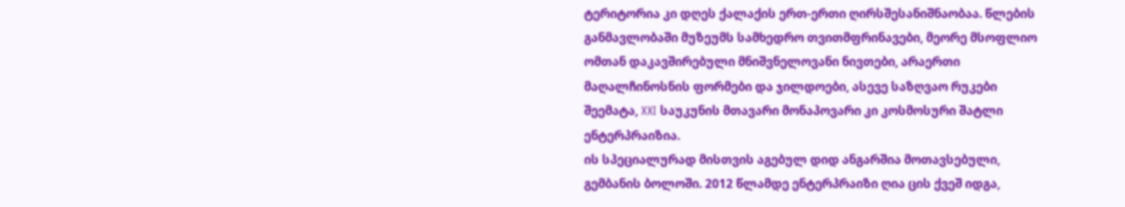ტერიტორია კი დღეს ქალაქის ერთ-ერთი ღირსშესანიშნაობაა. წლების განმავლობაში მუზეუმს სამხედრო თვითმფრინავები, მეორე მსოფლიო ომთან დაკავშირებული მნიშვნელოვანი ნივთები, არაერთი მაღალჩინოსნის ფორმები და ჯილდოები, ასევე საზღვაო რუკები შეემატა, XXI საუკუნის მთავარი მონაპოვარი კი კოსმოსური შატლი ენტერპრაიზია.
ის სპეციალურად მისთვის აგებულ დიდ ანგარშია მოთავსებული, გემბანის ბოლოში. 2012 წლამდე ენტერპრაიზი ღია ცის ქვეშ იდგა,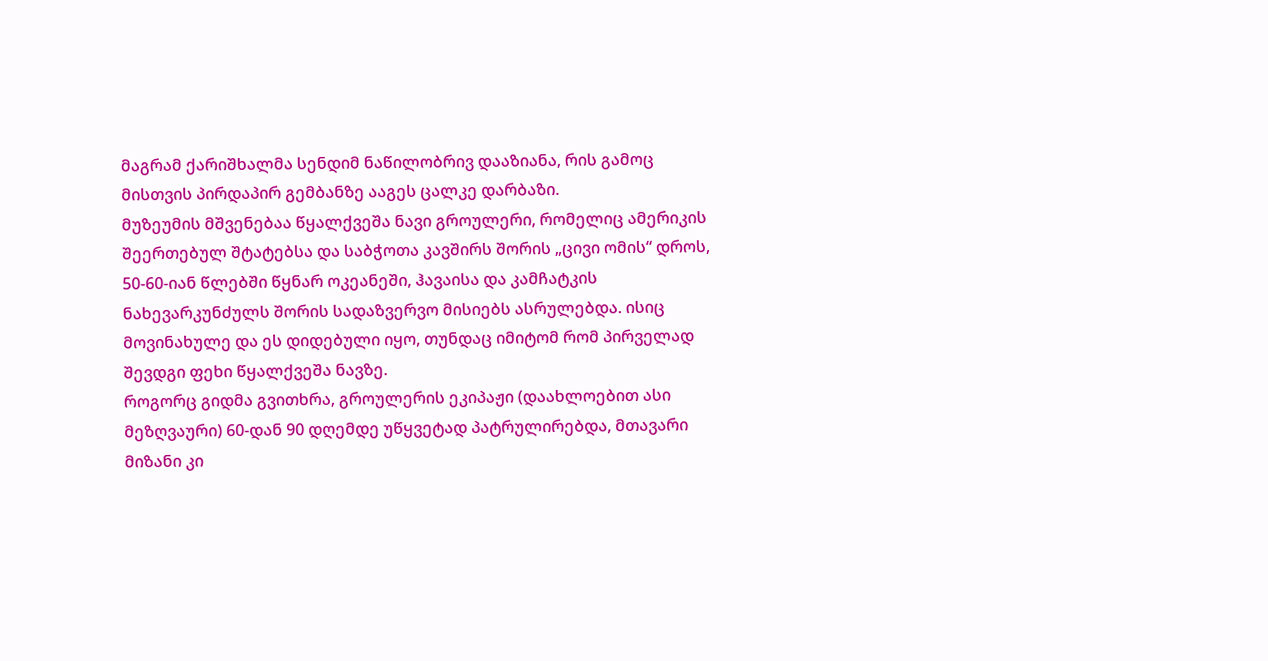მაგრამ ქარიშხალმა სენდიმ ნაწილობრივ დააზიანა, რის გამოც მისთვის პირდაპირ გემბანზე ააგეს ცალკე დარბაზი.
მუზეუმის მშვენებაა წყალქვეშა ნავი გროულერი, რომელიც ამერიკის შეერთებულ შტატებსა და საბჭოთა კავშირს შორის „ცივი ომის“ დროს, 50-60-იან წლებში წყნარ ოკეანეში, ჰავაისა და კამჩატკის ნახევარკუნძულს შორის სადაზვერვო მისიებს ასრულებდა. ისიც მოვინახულე და ეს დიდებული იყო, თუნდაც იმიტომ რომ პირველად შევდგი ფეხი წყალქვეშა ნავზე.
როგორც გიდმა გვითხრა, გროულერის ეკიპაჟი (დაახლოებით ასი მეზღვაური) 60-დან 90 დღემდე უწყვეტად პატრულირებდა, მთავარი მიზანი კი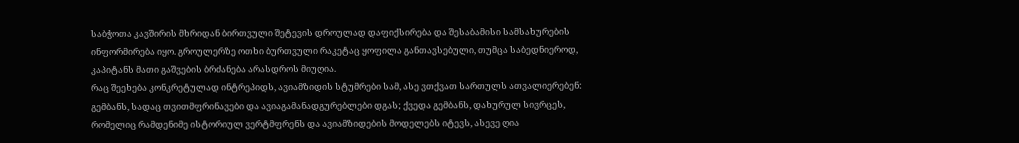საბჭოთა კავშირის მხრიდან ბირთვული შეტევის დროულად დაფიქსირება და შესაბამისი სამსახურების ინფორმირება იყო. გროულერზე ოთხი ბურთვული რაკეტაც ყოფილა განთავსებული, თუმცა საბედნიეროდ, კაპიტანს მათი გაშვების ბრძანება არასდროს მიუღია.
რაც შეეხება კონკრეტულად ინტრეპიდს, ავიამზიდის სტუმრები სამ, ასე ვთქვათ სართულს ათვალიერებენ: გემბანს, სადაც თვითმფრინავები და ავიაგამანადგურებლები დგას; ქვედა გემბანს, დახურულ სივრცეს, რომელიც რამდენიმე ისტორიულ ვერტმფრენს და ავიამზიდების მოდელებს იტევს, ასევე ღია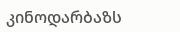კინოდარბაზს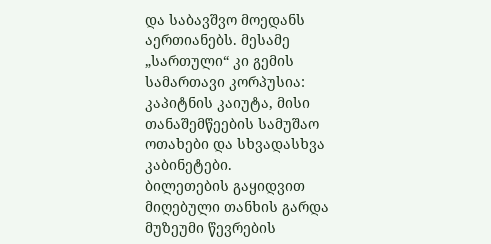და საბავშვო მოედანს აერთიანებს. მესამე „სართული“ კი გემის სამართავი კორპუსია: კაპიტნის კაიუტა, მისი თანაშემწეების სამუშაო ოთახები და სხვადასხვა კაბინეტები.
ბილეთების გაყიდვით მიღებული თანხის გარდა მუზეუმი წევრების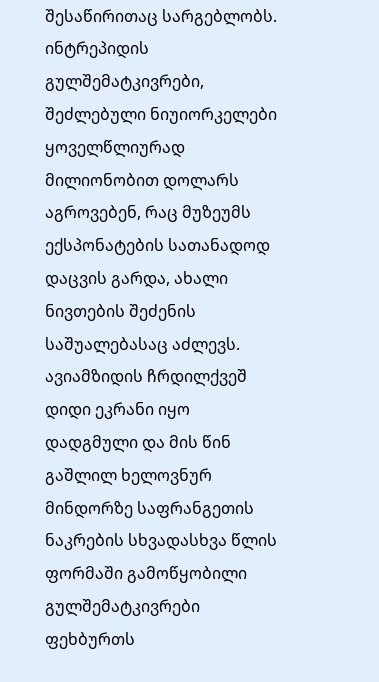შესაწირითაც სარგებლობს. ინტრეპიდის გულშემატკივრები, შეძლებული ნიუიორკელები ყოველწლიურად მილიონობით დოლარს აგროვებენ, რაც მუზეუმს ექსპონატების სათანადოდ დაცვის გარდა, ახალი ნივთების შეძენის საშუალებასაც აძლევს.
ავიამზიდის ჩრდილქვეშ დიდი ეკრანი იყო დადგმული და მის წინ გაშლილ ხელოვნურ მინდორზე საფრანგეთის ნაკრების სხვადასხვა წლის ფორმაში გამოწყობილი გულშემატკივრები ფეხბურთს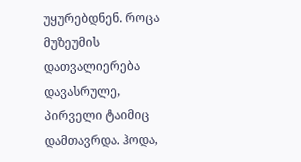უყურებდნენ. როცა მუზეუმის დათვალიერება დავასრულე, პირველი ტაიმიც დამთავრდა. ჰოდა,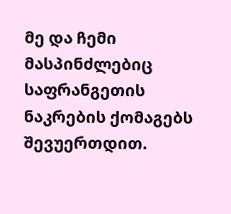მე და ჩემი მასპინძლებიც საფრანგეთის ნაკრების ქომაგებს შევუერთდით.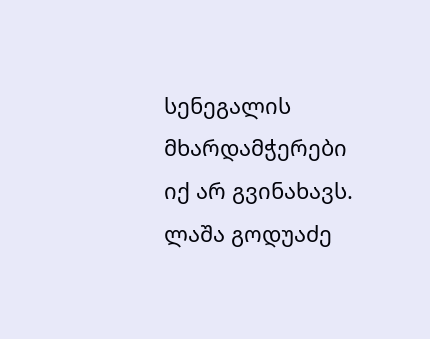სენეგალის მხარდამჭერები იქ არ გვინახავს.
ლაშა გოდუაძე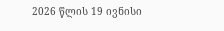2026 წლის 19 ივნისი